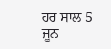ਹਰ ਸਾਲ 5 ਜੂਨ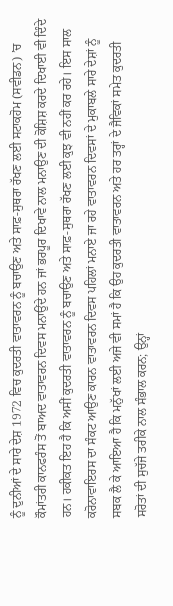ਨੂੰ ਦੁਨੀਆਂ ਦੇ ਸਾਰੇ ਦੇਸ਼ 1972 ਵਿਚ ਕੁਦਰਤੀ ਵਾਤਾਵਰਨ ਨੂੰ ਬਚਾਉਣ ਅਤੇ ਸਾਫ਼-ਸੁਥਰਾ ਰੱਖਣ ਲਈ ਸਟਾਕਹੋਮ (ਸਵੀਡਨ) ’ਚ ਕੌਮਾਂਤਰੀ ਕਾਨਫਰੰਸ ਤੋਂ ਬਾਅਦ ਵਾਤਾਵਰਨ ਦਿਵਸ ਮਨਾਉਂਦੇ ਹਨ ਜਾਂ ਭਰਪੂਰ ਦਿਖਾਵੇ ਨਾਲ ਮਨਾਉਣ ਦੀ ਕੋਸ਼ਿਸ਼ ਕਰਦੇ ਦਿਖਾਈ ਵੀ ਦਿੰਦੇ ਹਨ। ਹਕੀਕਤ ਇਹ ਹੈ ਕਿ ਅਸੀਂ ਕੁਦਰਤੀ ਵਾਤਾਵਰਨ ਨੂੰ ਬਚਾਉਣ ਅਤੇ ਸਾਫ਼-ਸੁਥਰਾ ਰੱਖਣ ਲਈ ਕੁਝ ਵੀ ਨਹੀਂ ਕਰ ਰਹੇ। ਇਸ ਸਾਲ ਕਰੋਨਾਵਾਇਰਸ ਦਾ ਸੰਕਟ ਆਉਣ ਕਾਰਨ ਵਾਤਾਵਰਨ ਦਿਵਸ ਪਹਿਲਾਂ ਮਨਾਏ ਜਾ ਰਹੇ ਵਾਤਾਵਰਨ ਦਿਵਸਾਂ ਦੇ ਮੁਕਾਬਲੇ ਸਾਰੇ ਦੇਸ਼ਾਂ ਨੂੰ ਸਬਕ ਲੈ ਕੇ ਆਇਆ ਹੈ ਕਿ ਮਨੁੱਖਾਂ ਲਈ ਅਜੇ ਵੀ ਸਮਾਂ ਹੈ ਕਿ ਉਹ ਕੁਦਰਤੀ ਵਾਤਾਵਰਨ ਅਤੇ ਹਰ ਤਰ੍ਹਾਂ ਦੇ ਜੈਵਿਕਾਂ ਸਮੇਤ ਕੁਦਰਤੀ ਸਰੋਤਾਂ ਦੀ ਸੁਚੱਜੇ ਤਰੀਕੇ ਨਾਲ ਸੰਭਾਲ ਕਰਨ; ਉਨ੍ਹਾਂ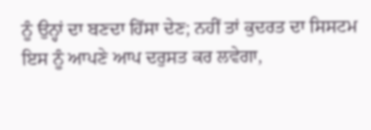ਨੂੰ ਉਨ੍ਹਾਂ ਦਾ ਬਣਦਾ ਹਿੱਸਾ ਦੇਣ; ਨਹੀਂ ਤਾਂ ਕੁਦਰਤ ਦਾ ਸਿਸਟਮ ਇਸ ਨੂੰ ਆਪਣੇ ਆਪ ਦਰੁਸਤ ਕਰ ਲਵੇਗਾ,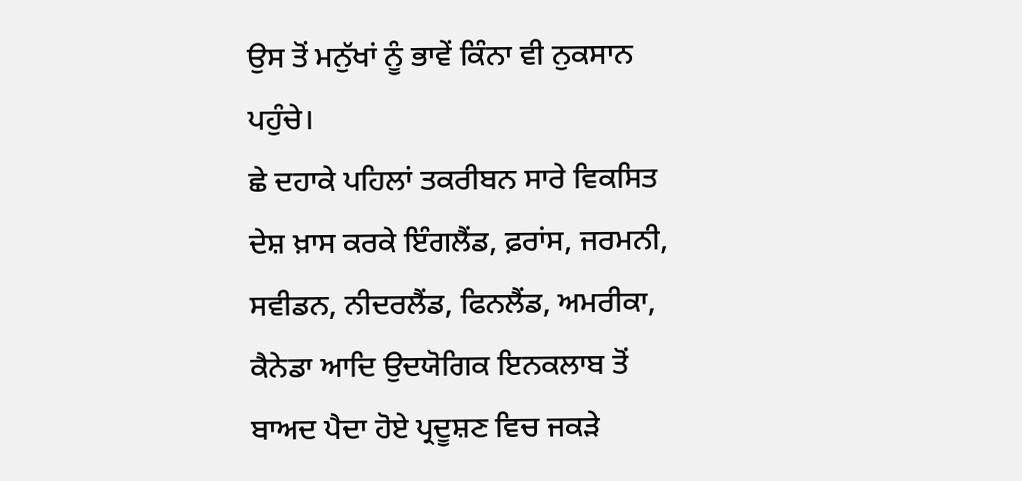ਉਸ ਤੋਂ ਮਨੁੱਖਾਂ ਨੂੰ ਭਾਵੇਂ ਕਿੰਨਾ ਵੀ ਨੁਕਸਾਨ ਪਹੁੰਚੇ।
ਛੇ ਦਹਾਕੇ ਪਹਿਲਾਂ ਤਕਰੀਬਨ ਸਾਰੇ ਵਿਕਸਿਤ ਦੇਸ਼ ਖ਼ਾਸ ਕਰਕੇ ਇੰਗਲੈਂਡ, ਫ਼ਰਾਂਸ, ਜਰਮਨੀ, ਸਵੀਡਨ, ਨੀਦਰਲੈਂਡ, ਫਿਨਲੈਂਡ, ਅਮਰੀਕਾ, ਕੈਨੇਡਾ ਆਦਿ ਉਦਯੋਗਿਕ ਇਨਕਲਾਬ ਤੋਂ ਬਾਅਦ ਪੈਦਾ ਹੋਏ ਪ੍ਰਦੂਸ਼ਣ ਵਿਚ ਜਕੜੇ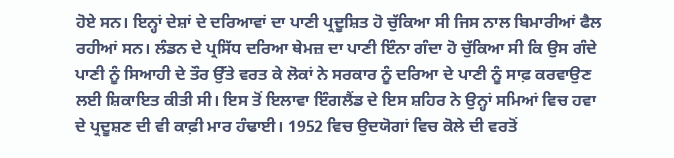ਹੋਏ ਸਨ। ਇਨ੍ਹਾਂ ਦੇਸ਼ਾਂ ਦੇ ਦਰਿਆਵਾਂ ਦਾ ਪਾਣੀ ਪ੍ਰਦੂਸ਼ਿਤ ਹੋ ਚੁੱਕਿਆ ਸੀ ਜਿਸ ਨਾਲ ਬਿਮਾਰੀਆਂ ਫੈਲ ਰਹੀਆਂ ਸਨ। ਲੰਡਨ ਦੇ ਪ੍ਰਸਿੱਧ ਦਰਿਆ ਥੇਮਜ਼ ਦਾ ਪਾਣੀ ਇੰਨਾ ਗੰਦਾ ਹੋ ਚੁੱਕਿਆ ਸੀ ਕਿ ਉਸ ਗੰਦੇ ਪਾਣੀ ਨੂੰ ਸਿਆਹੀ ਦੇ ਤੌਰ ਉੱਤੇ ਵਰਤ ਕੇ ਲੋਕਾਂ ਨੇ ਸਰਕਾਰ ਨੂੰ ਦਰਿਆ ਦੇ ਪਾਣੀ ਨੂੰ ਸਾਫ਼ ਕਰਵਾਉਣ ਲਈ ਸ਼ਿਕਾਇਤ ਕੀਤੀ ਸੀ। ਇਸ ਤੋਂ ਇਲਾਵਾ ਇੰਗਲੈਂਡ ਦੇ ਇਸ ਸ਼ਹਿਰ ਨੇ ਉਨ੍ਹਾਂ ਸਮਿਆਂ ਵਿਚ ਹਵਾ ਦੇ ਪ੍ਰਦੂਸ਼ਣ ਦੀ ਵੀ ਕਾਫ਼ੀ ਮਾਰ ਹੰਢਾਈ। 1952 ਵਿਚ ਉਦਯੋਗਾਂ ਵਿਚ ਕੋਲੇ ਦੀ ਵਰਤੋਂ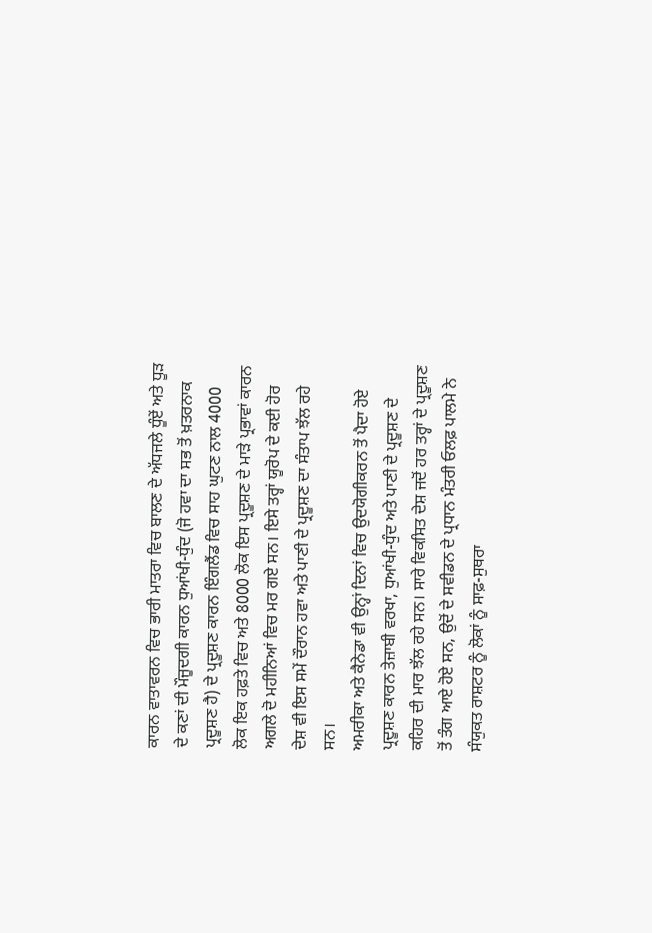ਕਾਰਨ ਵਾਤਾਵਰਨ ਵਿਚ ਭਾਰੀ ਮਾਤਰਾ ਵਿਚ ਬਾਲਣ ਦੇ ਅੱਧਜਲੇ ਧੂੰਏਂ ਅਤੇ ਧੂੜ ਦੇ ਕਣਾਂ ਦੀ ਮੌਜੂਦਗੀ ਕਾਰਨ ਧੁਆਂਖੀ-ਧੁੰਦ (ਜੋ ਹਵਾ ਦਾ ਸਭ ਤੋਂ ਖ਼ਤਰਨਾਕ ਪ੍ਰਦੂਸ਼ਣ ਹੈ) ਦੇ ਪ੍ਰਦੂਸ਼ਣ ਕਾਰਨ ਇੰਗਲੈਂਡ ਵਿਚ ਸਾਹ ਘੁਟਣ ਨਾਲ 4000 ਲੋਕ ਇਕ ਹਫ਼ਤੇ ਵਿਚ ਅਤੇ 8000 ਲੋਕ ਇਸ ਪ੍ਰਦੂਸ਼ਣ ਦੇ ਮਾੜੇ ਪ੍ਰਭਾਵਾਂ ਕਾਰਨ ਅਗਲੇ ਦੋ ਮਹੀਨਿਆਂ ਵਿਚ ਮਰ ਗਏ ਸਨ। ਇਸੇ ਤਰ੍ਹਾਂ ਯੂਰੋਪ ਦੇ ਕਈ ਹੋਰ ਦੇਸ਼ ਵੀ ਇਸ ਸਮੇਂ ਦੌਰਾਨ ਹਵਾ ਅਤੇ ਪਾਣੀ ਦੇ ਪ੍ਰਦੂਸ਼ਣ ਦਾ ਸੰਤਾਪ ਝੱਲ ਰਹੇ ਸਨ।
ਅਮਰੀਕਾ ਅਤੇ ਕੈਨੇਡਾ ਵੀ ਉਨ੍ਹਾਂ ਦਿਨਾਂ ਵਿਚ ਉਦਯੋਗੀਕਰਨ ਤੋਂ ਪੈਦਾ ਹੋਏ ਪ੍ਰਦੂਸ਼ਣ ਕਾਰਨ ਤੇਜ਼ਾਬੀ ਵਰਖਾ, ਧੁਆਂਖੀ-ਧੁੰਦ ਅਤੇ ਪਾਣੀ ਦੇ ਪ੍ਰਦੂਸ਼ਣ ਦੇ ਕਹਿਰ ਦੀ ਮਾਰ ਝੱਲ ਰਹੇ ਸਨ। ਸਾਰੇ ਵਿਕਸਿਤ ਦੇਸ਼ ਜਦੋਂ ਹਰ ਤਰ੍ਹਾਂ ਦੇ ਪ੍ਰਦੂਸ਼ਣ ਤੋਂ ਤੰਗ ਆਏ ਹੋਏ ਸਨ, ਉਦੋਂ ਦੇ ਸਵੀਡਨ ਦੇ ਪ੍ਰਧਾਨ ਮੰਤਰੀ ਓਲਫ਼ ਪਾਲਮੇ ਨੇ ਸੰਯੁਕਤ ਰਾਸ਼ਟਰ ਨੂੰ ਲੋਕਾਂ ਨੂੰ ਸਾਫ਼-ਸੁਥਰਾ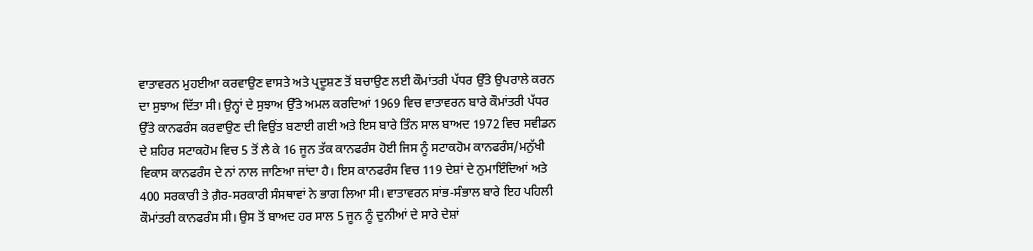ਵਾਤਾਵਰਨ ਮੁਹਈਆ ਕਰਵਾਉਣ ਵਾਸਤੇ ਅਤੇ ਪ੍ਰਦੂਸ਼ਣ ਤੋਂ ਬਚਾਉਣ ਲਈ ਕੌਮਾਂਤਰੀ ਪੱਧਰ ਉੱਤੇ ਉਪਰਾਲੇ ਕਰਨ ਦਾ ਸੁਝਾਅ ਦਿੱਤਾ ਸੀ। ਉਨ੍ਹਾਂ ਦੇ ਸੁਝਾਅ ਉੱਤੇ ਅਮਲ ਕਰਦਿਆਂ 1969 ਵਿਚ ਵਾਤਾਵਰਨ ਬਾਰੇ ਕੌਮਾਂਤਰੀ ਪੱਧਰ ਉੱਤੇ ਕਾਨਫਰੰਸ ਕਰਵਾਉਣ ਦੀ ਵਿਉਂਤ ਬਣਾਈ ਗਈ ਅਤੇ ਇਸ ਬਾਰੇ ਤਿੰਨ ਸਾਲ ਬਾਅਦ 1972 ਵਿਚ ਸਵੀਡਨ ਦੇ ਸ਼ਹਿਰ ਸਟਾਕਹੋਮ ਵਿਚ 5 ਤੋਂ ਲੈ ਕੇ 16 ਜੂਨ ਤੱਕ ਕਾਨਫਰੰਸ ਹੋਈ ਜਿਸ ਨੂੰ ਸਟਾਕਹੋਮ ਕਾਨਫਰੰਸ/ਮਨੁੱਖੀ ਵਿਕਾਸ ਕਾਨਫਰੰਸ ਦੇ ਨਾਂ ਨਾਲ ਜਾਣਿਆ ਜਾਂਦਾ ਹੈ। ਇਸ ਕਾਨਫਰੰਸ ਵਿਚ 119 ਦੇਸ਼ਾਂ ਦੇ ਨੁਮਾਇੰਦਿਆਂ ਅਤੇ 400 ਸਰਕਾਰੀ ਤੇ ਗ਼ੈਰ-ਸਰਕਾਰੀ ਸੰਸਥਾਵਾਂ ਨੇ ਭਾਗ ਲਿਆ ਸੀ। ਵਾਤਾਵਰਨ ਸਾਂਭ-ਸੰਭਾਲ ਬਾਰੇ ਇਹ ਪਹਿਲੀ ਕੌਮਾਂਤਰੀ ਕਾਨਫਰੰਸ ਸੀ। ਉਸ ਤੋਂ ਬਾਅਦ ਹਰ ਸਾਲ 5 ਜੂਨ ਨੂੰ ਦੁਨੀਆਂ ਦੇ ਸਾਰੇ ਦੇਸ਼ਾਂ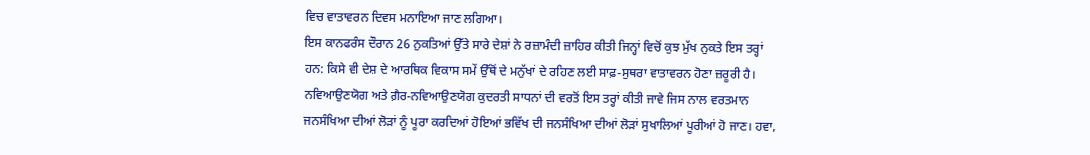ਵਿਚ ਵਾਤਾਵਰਨ ਦਿਵਸ ਮਨਾਇਆ ਜਾਣ ਲਗਿਆ।
ਇਸ ਕਾਨਫਰੰਸ ਦੌਰਾਨ 26 ਨੁਕਤਿਆਂ ਉੱਤੇ ਸਾਰੇ ਦੇਸ਼ਾਂ ਨੇ ਰਜ਼ਾਮੰਦੀ ਜ਼ਾਹਿਰ ਕੀਤੀ ਜਿਨ੍ਹਾਂ ਵਿਚੋਂ ਕੁਝ ਮੁੱਖ ਨੁਕਤੇ ਇਸ ਤਰ੍ਹਾਂ ਹਨ: ਕਿਸੇ ਵੀ ਦੇਸ਼ ਦੇ ਆਰਥਿਕ ਵਿਕਾਸ ਸਮੇਂ ਉੱਥੋਂ ਦੇ ਮਨੁੱਖਾਂ ਦੇ ਰਹਿਣ ਲਈ ਸਾਫ਼-ਸੁਥਰਾ ਵਾਤਾਵਰਨ ਹੋਣਾ ਜ਼ਰੂਰੀ ਹੈ। ਨਵਿਆਉਣਯੋਗ ਅਤੇ ਗ਼ੈਰ-ਨਵਿਆਉਣਯੋਗ ਕੁਦਰਤੀ ਸਾਧਨਾਂ ਦੀ ਵਰਤੋਂ ਇਸ ਤਰ੍ਹਾਂ ਕੀਤੀ ਜਾਵੇ ਜਿਸ ਨਾਲ ਵਰਤਮਾਨ ਜਨਸੰਖਿਆ ਦੀਆਂ ਲੋੜਾਂ ਨੂੰ ਪੂਰਾ ਕਰਦਿਆਂ ਹੋਇਆਂ ਭਵਿੱਖ ਦੀ ਜਨਸੰਖਿਆ ਦੀਆਂ ਲੋੜਾਂ ਸੁਖਾਲਿਆਂ ਪੂਰੀਆਂ ਹੋ ਜਾਣ। ਹਵਾ,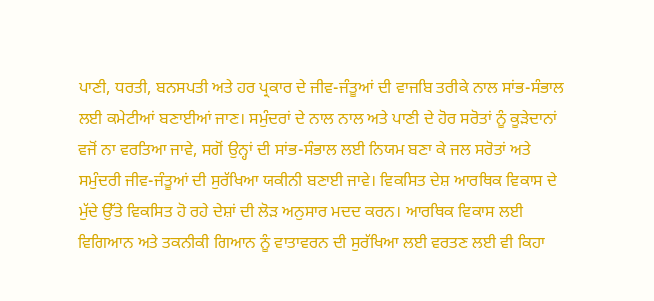ਪਾਣੀ, ਧਰਤੀ, ਬਨਸਪਤੀ ਅਤੇ ਹਰ ਪ੍ਰਕਾਰ ਦੇ ਜੀਵ-ਜੰਤੂਆਂ ਦੀ ਵਾਜਬਿ ਤਰੀਕੇ ਨਾਲ ਸਾਂਭ-ਸੰਭਾਲ ਲਈ ਕਮੇਟੀਆਂ ਬਣਾਈਆਂ ਜਾਣ। ਸਮੁੰਦਰਾਂ ਦੇ ਨਾਲ ਨਾਲ ਅਤੇ ਪਾਣੀ ਦੇ ਹੋਰ ਸਰੋਤਾਂ ਨੂੰ ਕੂੜੇਦਾਨਾਂ ਵਜੋਂ ਨਾ ਵਰਤਿਆ ਜਾਵੇ, ਸਗੋਂ ਉਨ੍ਹਾਂ ਦੀ ਸਾਂਭ-ਸੰਭਾਲ ਲਈ ਨਿਯਮ ਬਣਾ ਕੇ ਜਲ ਸਰੋਤਾਂ ਅਤੇ ਸਮੁੰਦਰੀ ਜੀਵ-ਜੰਤੂਆਂ ਦੀ ਸੁਰੱਖਿਆ ਯਕੀਨੀ ਬਣਾਈ ਜਾਵੇ। ਵਿਕਸਿਤ ਦੇਸ਼ ਆਰਥਿਕ ਵਿਕਾਸ ਦੇ ਮੁੱਦੇ ਉੱਤੇ ਵਿਕਸਿਤ ਹੋ ਰਹੇ ਦੇਸ਼ਾਂ ਦੀ ਲੋੜ ਅਨੁਸਾਰ ਮਦਦ ਕਰਨ। ਆਰਥਿਕ ਵਿਕਾਸ ਲਈ ਵਿਗਿਆਨ ਅਤੇ ਤਕਨੀਕੀ ਗਿਆਨ ਨੂੰ ਵਾਤਾਵਰਨ ਦੀ ਸੁਰੱਖਿਆ ਲਈ ਵਰਤਣ ਲਈ ਵੀ ਕਿਹਾ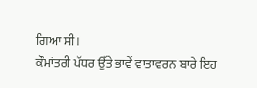ਗਿਆ ਸੀ।
ਕੌਮਾਂਤਰੀ ਪੱਧਰ ਉੱਤੇ ਭਾਵੇਂ ਵਾਤਾਵਰਨ ਬਾਰੇ ਇਹ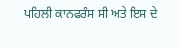ਪਹਿਲੀ ਕਾਨਫਰੰਸ ਸੀ ਅਤੇ ਇਸ ਦੇ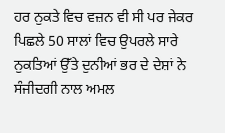ਹਰ ਨੁਕਤੇ ਵਿਚ ਵਜ਼ਨ ਵੀ ਸੀ ਪਰ ਜੇਕਰ ਪਿਛਲੇ 50 ਸਾਲਾਂ ਵਿਚ ਉਪਰਲੇ ਸਾਰੇ ਨੁਕਤਿਆਂ ਉੱਤੇ ਦੁਨੀਆਂ ਭਰ ਦੇ ਦੇਸ਼ਾਂ ਨੇ ਸੰਜੀਦਗੀ ਨਾਲ ਅਮਲ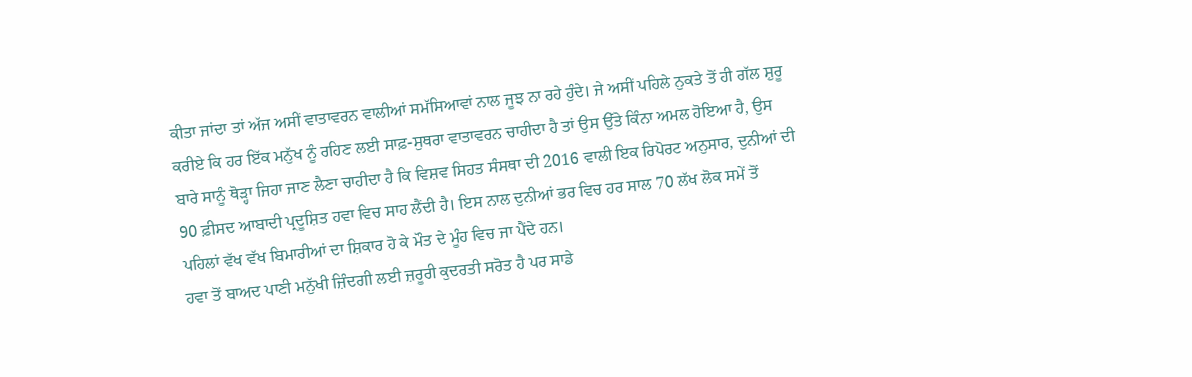ਕੀਤਾ ਜਾਂਦਾ ਤਾਂ ਅੱਜ ਅਸੀਂ ਵਾਤਾਵਰਨ ਵਾਲੀਆਂ ਸਮੱਸਿਆਵਾਂ ਨਾਲ ਜੂਝ ਨਾ ਰਹੇ ਹੁੰਦੇ। ਜੇ ਅਸੀਂ ਪਹਿਲੇ ਨੁਕਤੇ ਤੋਂ ਹੀ ਗੱਲ ਸ਼ੁਰੂ ਕਰੀਏ ਕਿ ਹਰ ਇੱਕ ਮਨੁੱਖ ਨੂੰ ਰਹਿਣ ਲਈ ਸਾਫ਼-ਸੁਥਰਾ ਵਾਤਾਵਰਨ ਚਾਹੀਦਾ ਹੈ ਤਾਂ ਉਸ ਉੱਤੇ ਕਿੰਨਾ ਅਮਲ ਹੋਇਆ ਹੈ, ਉਸ ਬਾਰੇ ਸਾਨੂੰ ਥੋੜ੍ਹਾ ਜਿਹਾ ਜਾਣ ਲੈਣਾ ਚਾਹੀਦਾ ਹੈ ਕਿ ਵਿਸ਼ਵ ਸਿਹਤ ਸੰਸਥਾ ਦੀ 2016 ਵਾਲੀ ਇਕ ਰਿਪੋਰਟ ਅਨੁਸਾਰ, ਦੁਨੀਆਂ ਦੀ 90 ਫ਼ੀਸਦ ਆਬਾਦੀ ਪ੍ਰਦੂਸ਼ਿਤ ਹਵਾ ਵਿਚ ਸਾਹ ਲੈਂਦੀ ਹੈ। ਇਸ ਨਾਲ ਦੁਨੀਆਂ ਭਰ ਵਿਚ ਹਰ ਸਾਲ 70 ਲੱਖ ਲੋਕ ਸਮੇਂ ਤੋਂ ਪਹਿਲਾਂ ਵੱਖ ਵੱਖ ਬਿਮਾਰੀਆਂ ਦਾ ਸ਼ਿਕਾਰ ਹੋ ਕੇ ਮੌਤ ਦੇ ਮੂੰਹ ਵਿਚ ਜਾ ਪੈਂਦੇ ਹਨ।
ਹਵਾ ਤੋਂ ਬਾਅਦ ਪਾਣੀ ਮਨੁੱਖੀ ਜ਼ਿੰਦਗੀ ਲਈ ਜ਼ਰੂਰੀ ਕੁਦਰਤੀ ਸਰੋਤ ਹੈ ਪਰ ਸਾਡੇ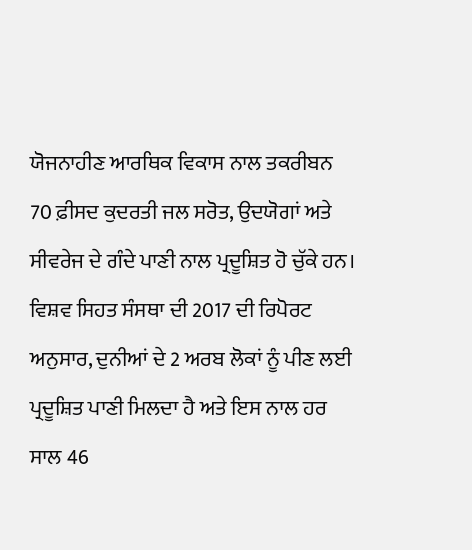ਯੋਜਨਾਹੀਣ ਆਰਥਿਕ ਵਿਕਾਸ ਨਾਲ ਤਕਰੀਬਨ 70 ਫ਼ੀਸਦ ਕੁਦਰਤੀ ਜਲ ਸਰੋਤ, ਉਦਯੋਗਾਂ ਅਤੇ ਸੀਵਰੇਜ ਦੇ ਗੰਦੇ ਪਾਣੀ ਨਾਲ ਪ੍ਰਦੂਸ਼ਿਤ ਹੋ ਚੁੱਕੇ ਹਨ। ਵਿਸ਼ਵ ਸਿਹਤ ਸੰਸਥਾ ਦੀ 2017 ਦੀ ਰਿਪੋਰਟ ਅਨੁਸਾਰ, ਦੁਨੀਆਂ ਦੇ 2 ਅਰਬ ਲੋਕਾਂ ਨੂੰ ਪੀਣ ਲਈ ਪ੍ਰਦੂਸ਼ਿਤ ਪਾਣੀ ਮਿਲਦਾ ਹੈ ਅਤੇ ਇਸ ਨਾਲ ਹਰ ਸਾਲ 46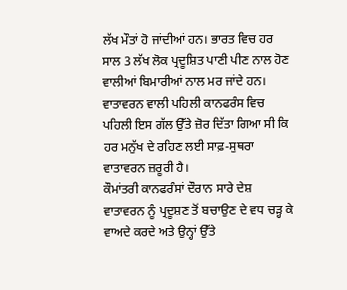ਲੱਖ ਮੌਤਾਂ ਹੋ ਜਾਂਦੀਆਂ ਹਨ। ਭਾਰਤ ਵਿਚ ਹਰ ਸਾਲ 3 ਲੱਖ ਲੋਕ ਪ੍ਰਦੂਸ਼ਿਤ ਪਾਣੀ ਪੀਣ ਨਾਲ ਹੋਣ ਵਾਲੀਆਂ ਬਿਮਾਰੀਆਂ ਨਾਲ ਮਰ ਜਾਂਦੇ ਹਨ। ਵਾਤਾਵਰਨ ਵਾਲੀ ਪਹਿਲੀ ਕਾਨਫਰੰਸ ਵਿਚ ਪਹਿਲੀ ਇਸ ਗੱਲ ਉੱਤੇ ਜ਼ੋਰ ਦਿੱਤਾ ਗਿਆ ਸੀ ਕਿ ਹਰ ਮਨੁੱਖ ਦੇ ਰਹਿਣ ਲਈ ਸਾਫ਼-ਸੁਥਰਾ ਵਾਤਾਵਰਨ ਜ਼ਰੂਰੀ ਹੈ।
ਕੌਮਾਂਤਰੀ ਕਾਨਫਰੰਸਾਂ ਦੌਰਾਨ ਸਾਰੇ ਦੇਸ਼ ਵਾਤਾਵਰਨ ਨੂੰ ਪ੍ਰਦੂਸ਼ਣ ਤੋਂ ਬਚਾਉਣ ਦੇ ਵਧ ਚੜ੍ਹ ਕੇ ਵਾਅਦੇ ਕਰਦੇ ਅਤੇ ਉਨ੍ਹਾਂ ਉੱਤੇ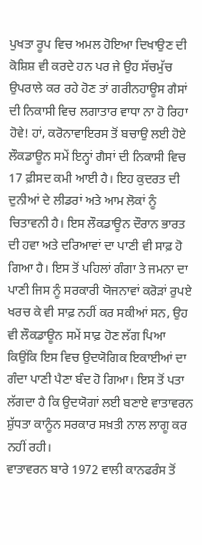ਪੁਖਤਾ ਰੂਪ ਵਿਚ ਅਮਲ ਹੋਇਆ ਦਿਖਾਉਣ ਦੀ ਕੋਸ਼ਿਸ਼ ਵੀ ਕਰਦੇ ਹਨ ਪਰ ਜੇ ਉਹ ਸੱਚਮੁੱਚ ਉਪਰਾਲੇ ਕਰ ਰਹੇ ਹੋਣ ਤਾਂ ਗਰੀਨਹਾਊਸ ਗੈਸਾਂ ਦੀ ਨਿਕਾਸੀ ਵਿਚ ਲਗਾਤਾਰ ਵਾਧਾ ਨਾ ਹੋ ਰਿਹਾ ਹੋਵੇ! ਹਾਂ, ਕਰੋਨਾਵਾਇਰਸ ਤੋਂ ਬਚਾਉ ਲਈ ਹੋਏ ਲੌਕਡਾਊਨ ਸਮੇਂ ਇਨ੍ਹਾਂ ਗੈਸਾਂ ਦੀ ਨਿਕਾਸੀ ਵਿਚ 17 ਫ਼ੀਸਦ ਕਮੀ ਆਈ ਹੈ। ਇਹ ਕੁਦਰਤ ਦੀ ਦੁਨੀਆਂ ਦੇ ਲੀਡਰਾਂ ਅਤੇ ਆਮ ਲੋਕਾਂ ਨੂੰ ਚਿਤਾਵਨੀ ਹੈ। ਇਸ ਲੌਕਡਾਊਨ ਦੌਰਾਨ ਭਾਰਤ ਦੀ ਹਵਾ ਅਤੇ ਦਰਿਆਵਾਂ ਦਾ ਪਾਣੀ ਵੀ ਸਾਫ਼ ਹੋ ਗਿਆ ਹੈ। ਇਸ ਤੋਂ ਪਹਿਲਾਂ ਗੰਗਾ ਤੇ ਜਮਨਾ ਦਾ ਪਾਣੀ ਜਿਸ ਨੂੰ ਸਰਕਾਰੀ ਯੋਜਨਾਵਾਂ ਕਰੋੜਾਂ ਰੁਪਏ ਖਰਚ ਕੇ ਵੀ ਸਾਫ਼ ਨਹੀਂ ਕਰ ਸਕੀਆਂ ਸਨ, ਉਹ ਵੀ ਲੌਕਡਾਊਨ ਸਮੇਂ ਸਾਫ਼ ਹੋਣ ਲੱਗ ਪਿਆ ਕਿਉਂਕਿ ਇਸ ਵਿਚ ਉਦਯੋਗਿਕ ਇਕਾਈਆਂ ਦਾ ਗੰਦਾ ਪਾਣੀ ਪੈਣਾ ਬੰਦ ਹੋ ਗਿਆ। ਇਸ ਤੋਂ ਪਤਾ ਲੱਗਦਾ ਹੈ ਕਿ ਉਦਯੋਗਾਂ ਲਈ ਬਣਾਏ ਵਾਤਾਵਰਨ ਸ਼ੁੱਧਤਾ ਕਾਨੂੰਨ ਸਰਕਾਰ ਸਖ਼ਤੀ ਨਾਲ ਲਾਗੂ ਕਰ ਨਹੀਂ ਰਹੀ।
ਵਾਤਾਵਰਨ ਬਾਰੇ 1972 ਵਾਲੀ ਕਾਨਫਰੰਸ ਤੋਂ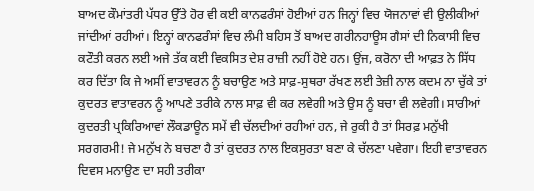ਬਾਅਦ ਕੌਮਾਂਤਰੀ ਪੱਧਰ ਉੱਤੇ ਹੋਰ ਵੀ ਕਈ ਕਾਨਫਰੰਸਾਂ ਹੋਈਆਂ ਹਨ ਜਿਨ੍ਹਾਂ ਵਿਚ ਯੋਜਨਾਵਾਂ ਵੀ ਉਲੀਕੀਆਂ ਜਾਂਦੀਆਂ ਰਹੀਆਂ। ਇਨ੍ਹਾਂ ਕਾਨਫਰੰਸਾਂ ਵਿਚ ਲੰਮੀ ਬਹਿਸ ਤੋਂ ਬਾਅਦ ਗਰੀਨਹਾਊਸ ਗੈਸਾਂ ਦੀ ਨਿਕਾਸੀ ਵਿਚ ਕਟੌਤੀ ਕਰਨ ਲਈ ਅਜੇ ਤੱਕ ਕਈ ਵਿਕਸਿਤ ਦੇਸ਼ ਰਾਜ਼ੀ ਨਹੀਂ ਹੋਏ ਹਨ। ਉਂਜ, ਕਰੋਨਾ ਦੀ ਆਫ਼ਤ ਨੇ ਸਿੱਧ ਕਰ ਦਿੱਤਾ ਕਿ ਜੇ ਅਸੀਂ ਵਾਤਾਵਰਨ ਨੂੰ ਬਚਾਉਣ ਅਤੇ ਸਾਫ਼-ਸੁਥਰਾ ਰੱਖਣ ਲਈ ਤੇਜ਼ੀ ਨਾਲ ਕਦਮ ਨਾ ਚੁੱਕੇ ਤਾਂ ਕੁਦਰਤ ਵਾਤਾਵਰਨ ਨੂੰ ਆਪਣੇ ਤਰੀਕੇ ਨਾਲ ਸਾਫ਼ ਵੀ ਕਰ ਲਵੇਗੀ ਅਤੇ ਉਸ ਨੂੰ ਬਚਾ ਵੀ ਲਵੇਗੀ। ਸਾਰੀਆਂ ਕੁਦਰਤੀ ਪ੍ਰਕਿਰਿਆਵਾਂ ਲੌਕਡਾਊਨ ਸਮੇਂ ਵੀ ਚੱਲਦੀਆਂ ਰਹੀਆਂ ਹਨ, ਜੇ ਰੁਕੀ ਹੈ ਤਾਂ ਸਿਰਫ਼ ਮਨੁੱਖੀ ਸਰਗਰਮੀ! ਜੇ ਮਨੁੱਖ ਨੇ ਬਚਣਾ ਹੈ ਤਾਂ ਕੁਦਰਤ ਨਾਲ ਇਕਸੁਰਤਾ ਬਣਾ ਕੇ ਚੱਲਣਾ ਪਵੇਗਾ। ਇਹੀ ਵਾਤਾਵਰਨ ਦਿਵਸ ਮਨਾਉਣ ਦਾ ਸਹੀ ਤਰੀਕਾ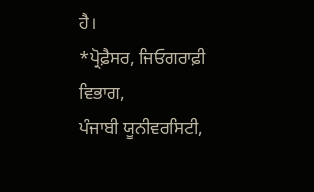ਹੈ।
*ਪ੍ਰੋਫ਼ੈਸਰ, ਜਿਓਗਰਾਫ਼ੀ ਵਿਭਾਗ,
ਪੰਜਾਬੀ ਯੂਨੀਵਰਸਿਟੀ,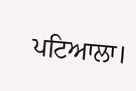ਪਟਿਆਲਾ।